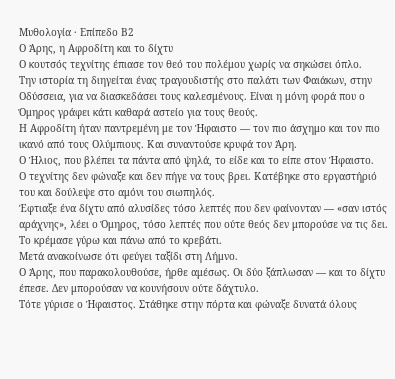Μυθολογία · Επίπεδο Β2
Ο Άρης, η Αφροδίτη και το δίχτυ
Ο κουτσός τεχνίτης έπιασε τον θεό του πολέμου χωρίς να σηκώσει όπλο.
Την ιστορία τη διηγείται ένας τραγουδιστής στο παλάτι των Φαιάκων, στην Οδύσσεια, για να διασκεδάσει τους καλεσμένους. Είναι η μόνη φορά που ο Όμηρος γράφει κάτι καθαρά αστείο για τους θεούς.
Η Αφροδίτη ήταν παντρεμένη με τον Ήφαιστο — τον πιο άσχημο και τον πιο ικανό από τους Ολύμπιους. Και συναντούσε κρυφά τον Άρη.
Ο Ήλιος, που βλέπει τα πάντα από ψηλά, το είδε και το είπε στον Ήφαιστο.
Ο τεχνίτης δεν φώναξε και δεν πήγε να τους βρει. Κατέβηκε στο εργαστήριό του και δούλεψε στο αμόνι του σιωπηλός.
Έφτιαξε ένα δίχτυ από αλυσίδες τόσο λεπτές που δεν φαίνονταν — «σαν ιστός αράχνης», λέει ο Όμηρος, τόσο λεπτές που ούτε θεός δεν μπορούσε να τις δει. Το κρέμασε γύρω και πάνω από το κρεβάτι.
Μετά ανακοίνωσε ότι φεύγει ταξίδι στη Λήμνο.
Ο Άρης, που παρακολουθούσε, ήρθε αμέσως. Οι δύο ξάπλωσαν — και το δίχτυ έπεσε. Δεν μπορούσαν να κουνήσουν ούτε δάχτυλο.
Τότε γύρισε ο Ήφαιστος. Στάθηκε στην πόρτα και φώναξε δυνατά όλους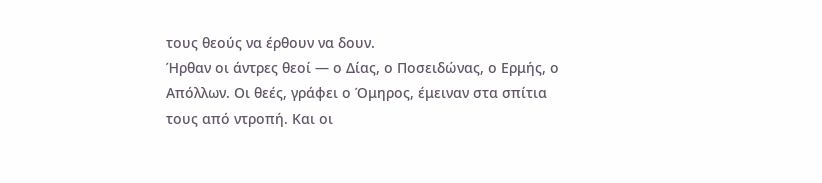τους θεούς να έρθουν να δουν.
Ήρθαν οι άντρες θεοί — ο Δίας, ο Ποσειδώνας, ο Ερμής, ο Απόλλων. Οι θεές, γράφει ο Όμηρος, έμειναν στα σπίτια τους από ντροπή. Και οι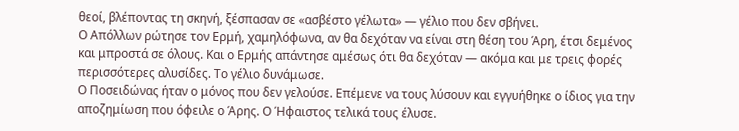θεοί, βλέποντας τη σκηνή, ξέσπασαν σε «ασβέστο γέλωτα» — γέλιο που δεν σβήνει.
Ο Απόλλων ρώτησε τον Ερμή, χαμηλόφωνα, αν θα δεχόταν να είναι στη θέση του Άρη, έτσι δεμένος και μπροστά σε όλους. Και ο Ερμής απάντησε αμέσως ότι θα δεχόταν — ακόμα και με τρεις φορές περισσότερες αλυσίδες. Το γέλιο δυνάμωσε.
Ο Ποσειδώνας ήταν ο μόνος που δεν γελούσε. Επέμενε να τους λύσουν και εγγυήθηκε ο ίδιος για την αποζημίωση που όφειλε ο Άρης. Ο Ήφαιστος τελικά τους έλυσε.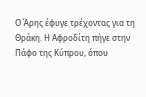Ο Άρης έφυγε τρέχοντας για τη Θράκη. Η Αφροδίτη πήγε στην Πάφο της Κύπρου, όπου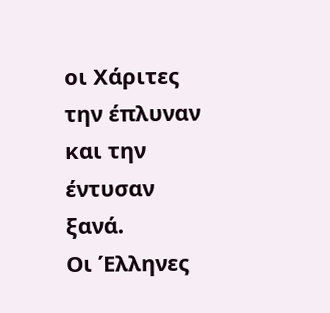οι Χάριτες την έπλυναν και την έντυσαν ξανά.
Οι Έλληνες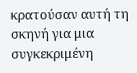κρατούσαν αυτή τη σκηνή για μια συγκεκριμένη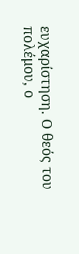ευχαρίστηση. Ο θεός του πολέμου, ο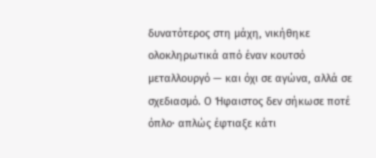δυνατότερος στη μάχη, νικήθηκε ολοκληρωτικά από έναν κουτσό μεταλλουργό — και όχι σε αγώνα, αλλά σε σχεδιασμό. Ο Ήφαιστος δεν σήκωσε ποτέ όπλο· απλώς έφτιαξε κάτι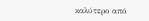καλύτερο από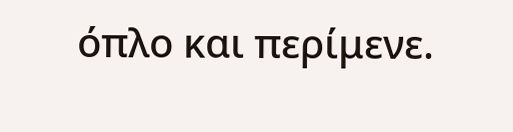όπλο και περίμενε.